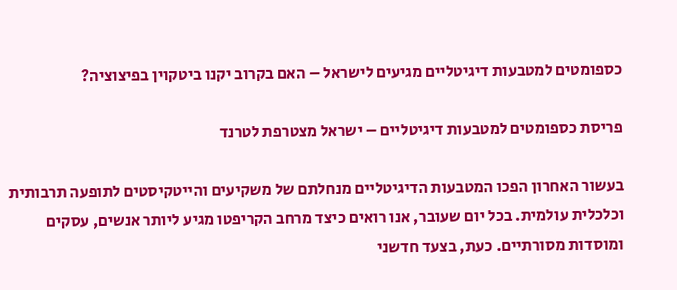כספומטים למטבעות דיגיטליים מגיעים לישראל – האם בקרוב יקנו ביטקוין בפיצוציה?

פריסת כספומטים למטבעות דיגיטליים – ישראל מצטרפת לטרנד

בעשור האחרון הפכו המטבעות הדיגיטליים מנחלתם של משקיעים והייטקיסטים לתופעה תרבותית וכלכלית עולמית. בכל יום שעובר, אנו רואים כיצד מרחב הקריפטו מגיע ליותר אנשים, עסקים ומוסדות מסורתיים. כעת, בצעד חדשני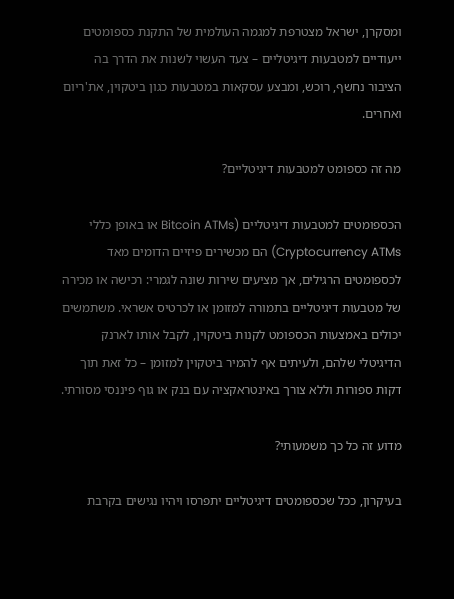ומסקרן, ישראל מצטרפת למגמה העולמית של התקנת כספומטים ייעודיים למטבעות דיגיטליים – צעד העשוי לשנות את הדרך בה הציבור נחשף, רוכש, ומבצע עסקאות במטבעות כגון ביטקוין, את'ריום ואחרים.

מה זה כספומט למטבעות דיגיטליים?

הכספומטים למטבעות דיגיטליים (Bitcoin ATMs או באופן כללי Cryptocurrency ATMs) הם מכשירים פיזיים הדומים מאד לכספומטים הרגילים, אך מציעים שירות שונה לגמרי: רכישה או מכירה של מטבעות דיגיטליים בתמורה למזומן או לכרטיס אשראי. משתמשים יכולים באמצעות הכספומט לקנות ביטקוין, לקבל אותו לארנק הדיגיטלי שלהם, ולעיתים אף להמיר ביטקוין למזומן – כל זאת תוך דקות ספורות וללא צורך באינטראקציה עם בנק או גוף פיננסי מסורתי.

מדוע זה כל כך משמעותי?

בעיקרון, ככל שכספומטים דיגיטליים יתפרסו ויהיו נגישים בקרבת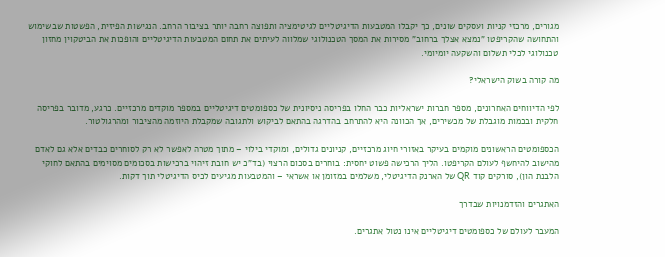מגורים, מרכזי קניות ועסקים שונים, כך יקבלו המטבעות הדיגיטליים לגיטימציה ותפוצה רחבה יותר בציבור הרחב. הנגישות הפיזית, הפשטות שבשימוש והתחושה שהקריפטו "נמצא אצלך ברחוב" מסירות את המסך הטכנולוגי שמלווה לעיתים את תחום המטבעות הדיגיטליים והופכות את הביטקוין מחזון טכנולוגי לכלי תשלום והשקעה יומיומי.

מה קורה בשוק הישראלי?

לפי הדיווחים האחרונים, מספר חברות ישראליות כבר החלו בפריסה ניסיונית של כספומטים דיגיטליים במספר מוקדים מרכזיים. כרגע, מדובר בפריסה חלקית ובכמות מוגבלת של מכשירים, אך הכוונה היא להתרחב בהדרגה בהתאם לביקוש ולתגובה שמקבלת היוזמה מהציבור ומהרגולטור.

הכספומטים הראשונים מוקמים בעיקר באזורי חיוג מרכזיים, קניונים גדולים, ומוקדי בילוי – מתוך מטרה לאפשר לא רק לסוחרים כבדים אלא גם לאדם מהישוב להיחשף לעולם הקריפטו. הליך הרכישה פשוט יחסית: בוחרים בסכום הרצוי (בד"כ יש חובת זיהוי ברכישות בסכומים מסוימים בהתאם לחוקי הלבנת הון), סורקים קוד QR של הארנק הדיגיטלי, משלמים במזומן או אשראי – והמטבעות מגיעים לכיס הדיגיטלי תוך דקות.

האתגרים והזדמנויות שבדרך

המעבר לעולם של כספומטים דיגיטליים אינו נטול אתגרים.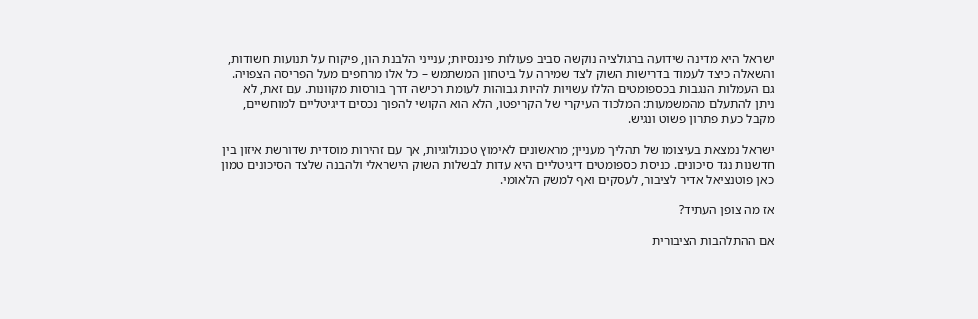ישראל היא מדינה שידועה ברגולציה נוקשה סביב פעולות פיננסיות; ענייני הלבנת הון, פיקוח על תנועות חשודות, והשאלה כיצד לעמוד בדרישות השוק לצד שמירה על ביטחון המשתמש – כל אלו מרחפים מעל הפריסה הצפויה. גם העמלות הנגבות בכספומטים הללו עשויות להיות גבוהות לעומת רכישה דרך בורסות מקוונות. עם זאת, לא ניתן להתעלם מהמשמעות: המלכוד העיקרי של הקריפטו, הלא הוא הקושי להפוך נכסים דיגיטליים למוחשיים, מקבל כעת פתרון פשוט ונגיש.

ישראל נמצאת בעיצומו של תהליך מעניין; מראשונים לאימוץ טכנולוגיות, אך עם זהירות מוסדית שדורשת איזון בין חדשנות נגד סיכונים. כניסת כספומטים דיגיטליים היא עדות לבשלות השוק הישראלי ולהבנה שלצד הסיכונים טמון כאן פוטנציאל אדיר לציבור, לעסקים ואף למשק הלאומי.

אז מה צופן העתיד?

אם ההתלהבות הציבורית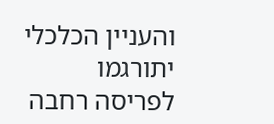והעניין הכלכלי יתורגמו לפריסה רחבה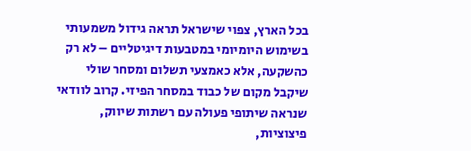בכל הארץ, צפוי שישראל תראה גידול משמעותי בשימוש היומיומי במטבעות דיגיטליים – לא רק כהשקעה, אלא כאמצעי תשלום ומסחר שולי שיקבל מקום של כבוד במסחר הפיזי. קרוב לוודאי שנראה שיתופי פעולה עם רשתות שיווק, פיצוציות,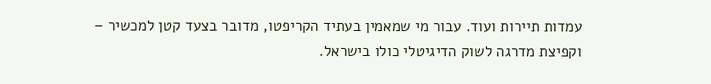עמדות תיירות ועוד. עבור מי שמאמין בעתיד הקריפטו, מדובר בצעד קטן למכשיר – וקפיצת מדרגה לשוק הדיגיטלי כולו בישראל.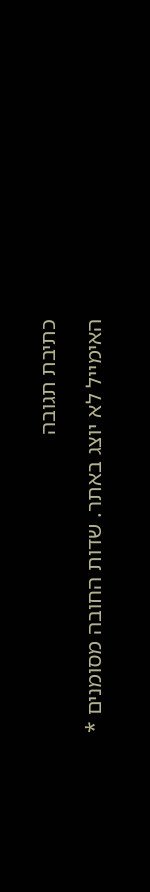כתיבת תגובה

האימייל לא יוצג באתר. שדות החובה מסומנים *